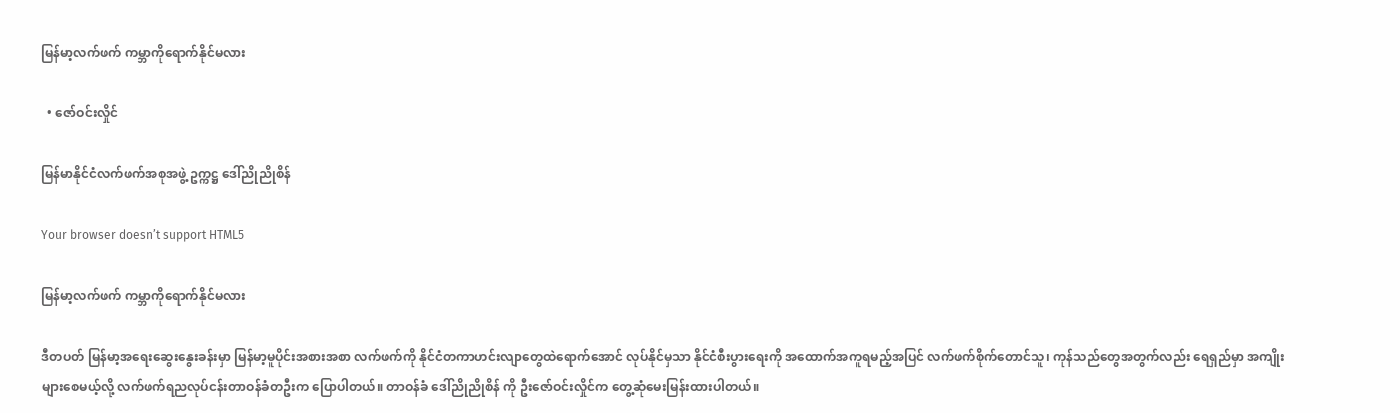မြန်မာ့လက်ဖက် ကမ္ဘာကိုရောက်နိုင်မလား

  • ဇော်ဝင်းလှိုင်

မြန်မာနိုင်ငံလက်ဖက်အစုအဖွဲ့ ဥက္ကဋ္ဌ ဒေါ်ညိုညိုစိန်

Your browser doesn’t support HTML5

မြန်မာ့လက်ဖက် ကမ္ဘာကိုရောက်နိုင်မလား

ဒီတပတ် မြန်မာ့အရေးဆွေးနွေးခန်းမှာ မြန်မာ့မူပိုင်းအစားအစာ လက်ဖက်ကို နိုင်ငံတကာဟင်းလျာတွေထဲရောက်အောင် လုပ်နိုင်မှသာ နိုင်ငံစီးပွားရေးကို အထောက်အကူရမည့်အပြင် လက်ဖက်စိုက်တောင်သူ၊ ကုန်သည်တွေအတွက်လည်း ရေရှည်မှာ အကျိုးများစေမယ့်လို့ လက်ဖက်ရညလုပ်ငန်းတာဝန်ခံတဦးက ပြောပါတယ်။ တာဝန်ခံ ဒေါ်ညိုညိုစိန် ကို ဦးဇော်ဝင်းလှိုင်က တွေ့ဆုံမေးမြန်းထားပါတယ်။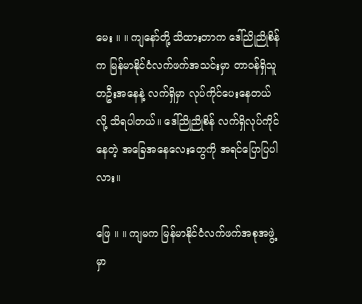မေး ။ ။ ကျနော်တို့ သိထားတာက ဒေါ်ညိုညိုစိန်က မြန်မာနိုင်ငံလက်ဖက်အသင်းမှာ တာဝန်ရှိသူတဦးအနေနဲ့ လက်ရှိမှာ လုပ်ကိုင်ပေးနေတယ်လို့ သိရပါတယ်။ ဒေါ်ညိုညိုစိန် လက်ရှိလုပ်ကိုင်နေတဲ့ အခြေအနေလေးတွေကို အရင်ပြောပြပါလား။

ဖြေ ။ ။ ကျမက မြန်မာနိုင်ငံလက်ဖက်အစုအဖွဲ့မှာ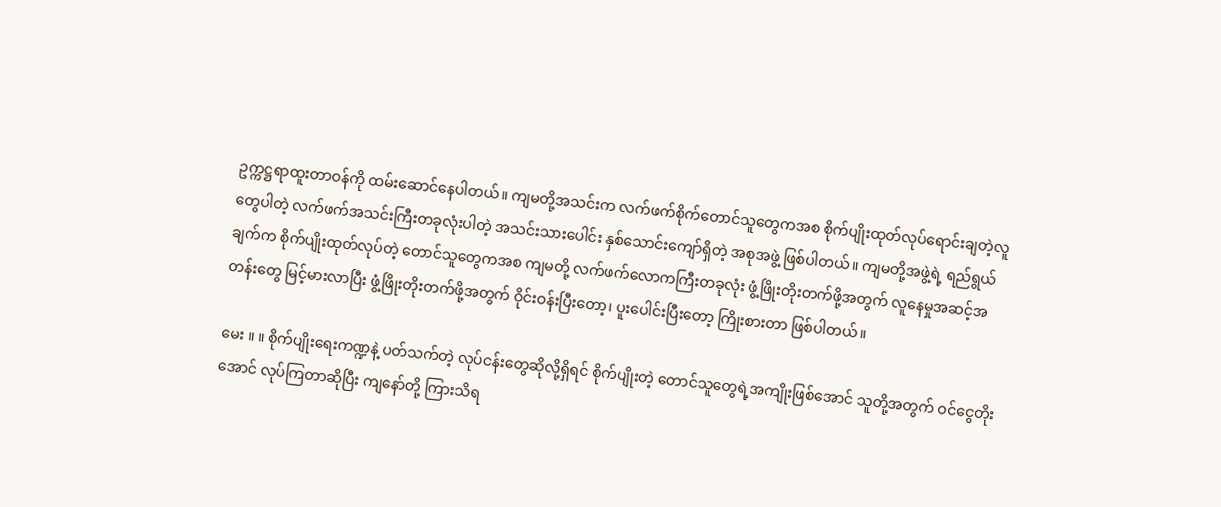ဥက္ကဋ္ဌရာထူးတာဝန်ကို ထမ်းဆောင်နေပါတယ်။ ကျမတို့အသင်းက လက်ဖက်စိုက်တောင်သူတွေကအစ စိုက်ပျိုးထုတ်လုပ်ရောင်းချတဲ့လူတွေပါတဲ့ လက်ဖက်အသင်းကြီးတခုလုံးပါတဲ့ အသင်းသားပေါင်း နှစ်သောင်းကျော်ရှိတဲ့ အစုအဖွဲ့ ဖြစ်ပါတယ်။ ကျမတို့အဖွဲ့ရဲ့ ရည်ရွယ်ချက်က စိုက်ပျိုးထုတ်လုပ်တဲ့ တောင်သူတွေကအစ ကျမတို့ လက်ဖက်လောကကြီးတခုလုံး ဖွံ့ဖြိုးတိုးတက်ဖို့အတွက် လူနေမှုအဆင့်အတန်းတွေ မြင့်မားလာပြီး ဖွံ့ဖြိုးတိုးတက်ဖို့အတွက် ဝိုင်းဝန်းပြီးတော့၊ ပူးပေါင်းပြီးတော့ ကြိုးစားတာ ဖြစ်ပါတယ်။

မေး ။ ။ စိုက်ပျိုးရေးကဏ္ဍနဲ့ ပတ်သက်တဲ့ လုပ်ငန်းတွေဆိုလို့ရှိရင် စိုက်ပျိုးတဲ့ တောင်သူတွေရဲ့အကျိုးဖြစ်အောင် သူတို့အတွက် ဝင်ငွေတိုးအောင် လုပ်ကြတာဆိုပြီး ကျနော်တို့ ကြားသိရ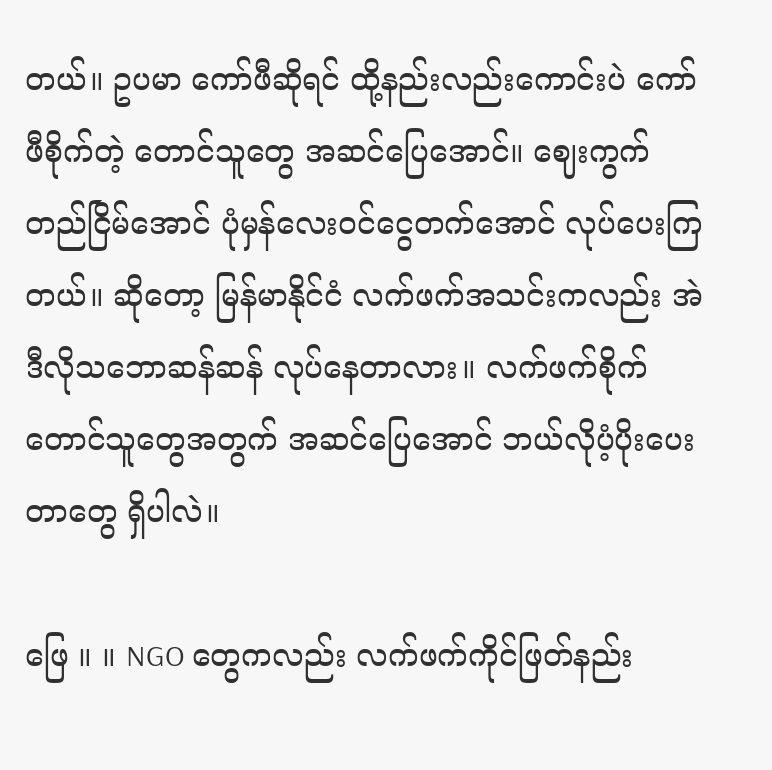တယ်။ ဥပမာ ကော်ဖီဆိုရင် ထို့နည်းလည်းကောင်းပဲ ကော်ဖီစိုက်တဲ့ တောင်သူတွေ အဆင်ပြေအောင်။ ဈေးကွက်တည်ငြိမ်အောင် ပုံမှန်လေးဝင်ငွေတက်အောင် လုပ်ပေးကြတယ်။ ဆိုတော့ မြန်မာနိုင်ငံ လက်ဖက်အသင်းကလည်း အဲဒီလိုသဘောဆန်ဆန် လုပ်နေတာလား။ လက်ဖက်စိုက် တောင်သူတွေအတွက် အဆင်ပြေအောင် ဘယ်လိုပံ့ပိုးပေးတာတွေ ရှိပါလဲ။

ဖြေ ။ ။ NGO တွေကလည်း လက်ဖက်ကိုင်ဖြတ်နည်း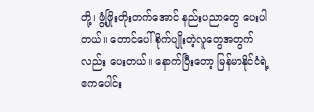တို့၊ ဖွံ့ဖြိုးတိုးတက်အောင် နည်းပညာတွေ ပေးပါတယ်။ တောင်ပေါ်စိုက်ပျိုးတဲ့လူတွေအတွက်လည်း ပေးတယ်။ နောက်ပြီးတော့ မြန်မာနိုင်ငံရဲ့ ဧကပေါင်း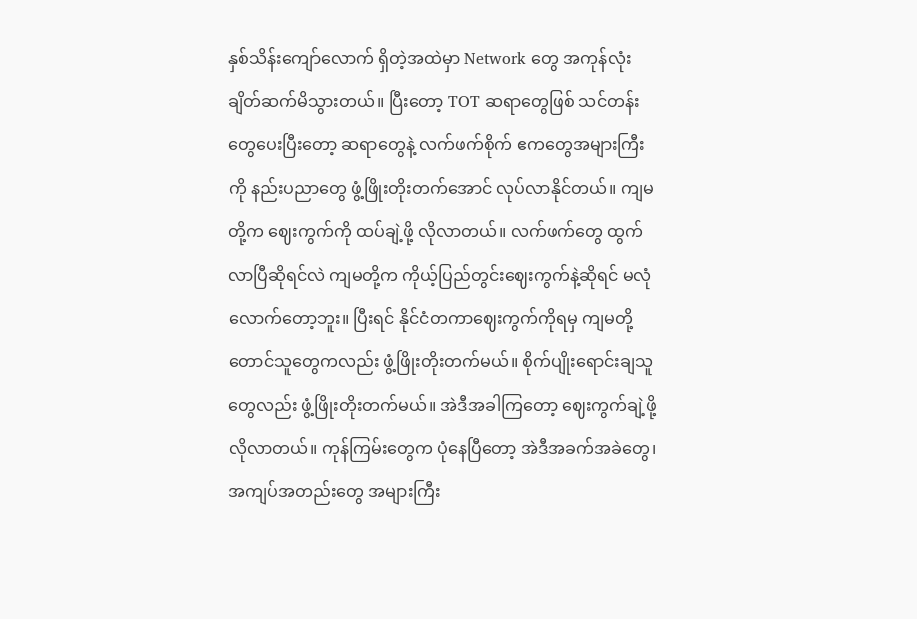နှစ်သိန်းကျော်လောက် ရှိတဲ့အထဲမှာ Network တွေ အကုန်လုံးချိတ်ဆက်မိသွားတယ်။ ပြီးတော့ TOT ဆရာတွေဖြစ် သင်တန်းတွေပေးပြီးတော့ ဆရာတွေနဲ့ လက်ဖက်စိုက် ဧကတွေအများကြီးကို နည်းပညာတွေ ဖွံ့ဖြိုးတိုးတက်အောင် လုပ်လာနိုင်တယ်။ ကျမတို့က ဈေးကွက်ကို ထပ်ချဲ့ဖို့ လိုလာတယ်။ လက်ဖက်တွေ ထွက်လာပြီဆိုရင်လဲ ကျမတို့က ကိုယ့်ပြည်တွင်းဈေးကွက်နဲ့ဆိုရင် မလုံလောက်တော့ဘူး။ ပြီးရင် နိုင်ငံတကာဈေးကွက်ကိုရမှ ကျမတို့ တောင်သူတွေကလည်း ဖွံ့ဖြိုးတိုးတက်မယ်။ စိုက်ပျိုးရောင်းချသူတွေလည်း ဖွံ့ဖြိုးတိုးတက်မယ်။ အဲဒီအခါကြတော့ ဈေးကွက်ချဲ့ဖို့ လိုလာတယ်။ ကုန်ကြမ်းတွေက ပုံနေပြီတော့ အဲဒီအခက်အခဲတွေ၊ အကျပ်အတည်းတွေ အများကြီး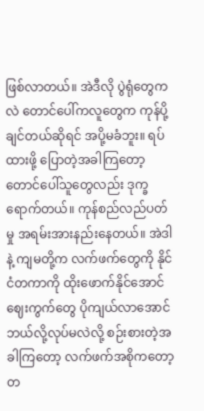ဖြစ်လာတယ်။ အဲဒီလို ပွဲရုံတွေကလဲ တောင်ပေါ်ကလူတွေက ကုန်ပို့ချင်တယ်ဆိုရင် အပို့မခံဘူး။ ရပ်ထားဖို့ ပြောတဲ့အခါကြတော့ တောင်ပေါ်သူတွေလည်း ဒုက္ခရောက်တယ်။ ကုန်စည်လည်ပတ်မှု အရမ်းအားနည်းနေတယ်။ အဲဒါနဲ့ ကျမတို့က လက်ဖက်တွေကို နိုင်ငံတကာကို ထိုးဖောက်နိုင်အောင် ဈေးကွက်တွေ ပိုကျယ်လာအောင် ဘယ်လို့လုပ်မလဲလို့ စဉ်းစားတဲ့အခါကြတော့ လက်ဖက်အစိုကတော့ တ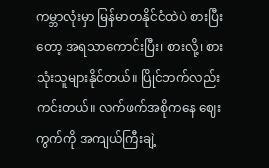ကမ္ဘာလုံးမှာ မြန်မာတနိုင်ငံထဲပဲ စားပြီးတော့ အရသာကောင်းပြီး၊ စားလို့၊ စားသုံးသူများနိုင်တယ်။ ပြိုင်ဘက်လည်းကင်းတယ်။ လက်ဖက်အစိုကနေ ဈေးကွက်ကို အကျယ်ကြီးချဲ့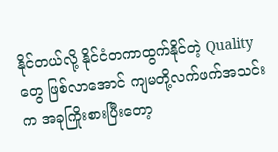နိုင်တယ်လို့ နိုင်ငံတကာထွက်နိုင်တဲ့ Quality တွေ ဖြစ်လာအောင် ကျမတို့လက်ဖက်အသင်းက အခုကြိုးစားပြီးတော့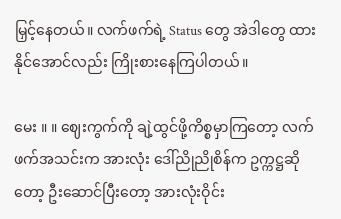မြှင့်နေတယ်။ လက်ဖက်ရဲ့ Status တွေ အဲဒါတွေ ထားနိုင်အောင်လည်း ကြိုးစားနေကြပါတယ်။

မေး ။ ။ ဈေးကွက်ကို ချဲ့ထွင်ဖို့ကိစ္စမှာကြတော့ လက်ဖက်အသင်းက အားလုံး ဒေါ်ညိုညိုစိန်က ဥက္ကဋ္ဌဆိုတော့ ဦးဆောင်ပြီးတော့ အားလုံးဝိုင်း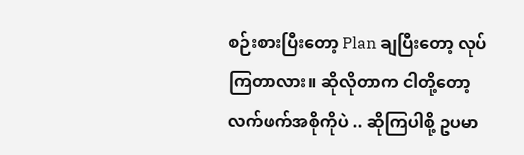စဉ်းစားပြီးတော့ Plan ချပြီးတော့ လုပ်ကြတာလား။ ဆိုလိုတာက ငါတို့တော့ လက်ဖက်အစိုကိုပဲ .. ဆိုကြပါစို့ ဥပမာ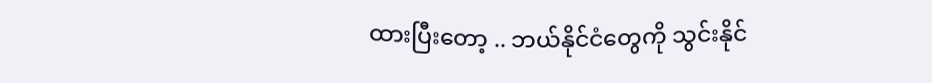ထားပြီးတော့ .. ဘယ်နိုင်ငံတွေကို သွင်းနိုင်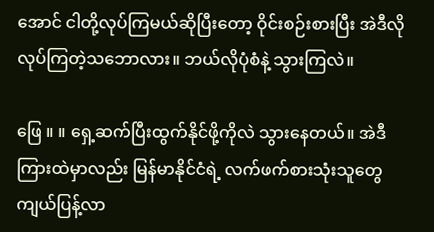အောင် ငါတို့လုပ်ကြမယ်ဆိုပြီးတော့ ဝိုင်းစဉ်းစားပြီး အဲဒီလို လုပ်ကြတဲ့သဘောလား။ ဘယ်လိုပုံစံနဲ့ သွားကြလဲ။

ဖြေ ။ ။ ရှေ့ဆက်ပြီးထွက်နိုင်ဖို့ကိုလဲ သွားနေတယ်။ အဲဒီကြားထဲမှာလည်း မြန်မာနိုင်ငံရဲ့ လက်ဖက်စားသုံးသူတွေ ကျယ်ပြန့်လာ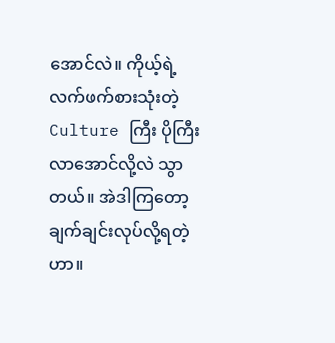အောင်လဲ။ ကိုယ့်ရဲ့ လက်ဖက်စားသုံးတဲ့ Culture ကြီး ပိုကြီးလာအောင်လို့လဲ သွာတယ်။ အဲဒါကြတော့ ချက်ချင်းလုပ်လို့ရတဲ့ဟာ။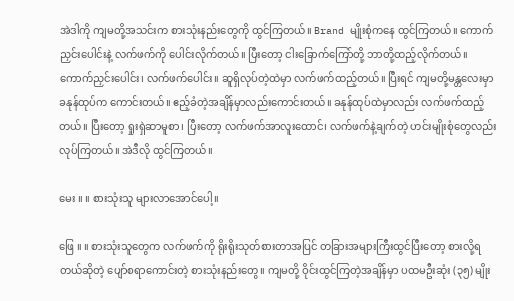အဲဒါကို ကျမတို့အသင်းက စားသုံးနည်းတွေကို ထွင်ကြတယ်။ Brand မျိုးစုံကနေ ထွင်ကြတယ်။ ကောက်ညှင်းပေါင်းနဲ့ လက်ဖက်ကို ပေါင်းလိုက်တယ်။ ပြီးတော့ ငါးခြောက်ကြော်တို့ ဘာတို့ထည့်လိုက်တယ်။ ကောက်ညှင်းပေါင်း၊ လက်ဖက်ပေါင်း။ ဆူရှိလုပ်တဲ့ထဲမှာ လက်ဖက်ထည့်တယ်။ ပြီးရင် ကျမတို့မန္တလေးမှာ ခနုန်ထုပ်က ကောင်းတယ်။ ဧည့်ခံတဲ့အချိန်မှာလည်းကောင်းတယ်။ ခနုန်ထုပ်ထဲမှာလည်း လက်ဖက်ထည့်တယ်။ ပြီးတော့ ရှုးရှဲဆာမူစာ၊ ပြီးတော့ လက်ဖက်အာလူးထောင်၊ လက်ဖက်နဲ့ချက်တဲ့ ဟင်းမျိုးစုံတွေလည်း လုပ်ကြတယ်။ အဲဒီလို ထွင်ကြတယ်။

မေး ။ ။ စားသုံးသူ များလာအောင်ပေါ့။

ဖြေ ။ ။ စားသုံးသူတွေက လက်ဖက်ကို ရိုးရိုးသုတ်စားတာအပြင် တခြားအများကြီးထွင်ပြီးတော့ စားလို့ရတယ်ဆိုတဲ့ ပျော်စရာကောင်းတဲ့ စားသုံးနည်းတွေ။ ကျမတို့ ဝိုင်းထွင်ကြတဲ့အချိန်မှာ ပထမဦးဆုံး (၃၅) မျိုး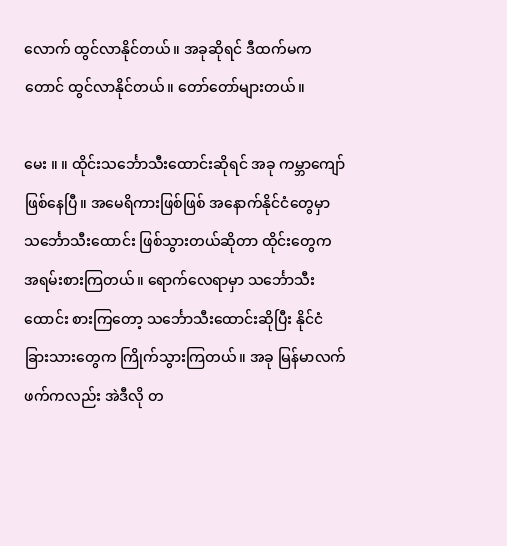လောက် ထွင်လာနိုင်တယ်။ အခုဆိုရင် ဒီထက်မကတောင် ထွင်လာနိုင်တယ်။ တော်တော်များတယ်။

မေး ။ ။ ထိုင်းသင်္ဘောသီးထောင်းဆိုရင် အခု ကမ္ဘာကျော် ဖြစ်နေပြီ။ အမေရိကားဖြစ်ဖြစ် အနောက်နိုင်ငံတွေမှာ သင်္ဘောသီးထောင်း ဖြစ်သွားတယ်ဆိုတာ ထိုင်းတွေက အရမ်းစားကြတယ်။ ရောက်လေရာမှာ သင်္ဘောသီးထောင်း စားကြတော့ သင်္ဘောသီးထောင်းဆိုပြီး နိုင်ငံခြားသားတွေက ကြိုက်သွားကြတယ်။ အခု မြန်မာလက်ဖက်ကလည်း အဲဒီလို တ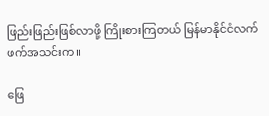ဖြည်းဖြည်းဖြစ်လာဖို့ ကြိုးစားကြတယ် မြန်မာနိုင်ငံလက်ဖက်အသင်းက။

ဖြေ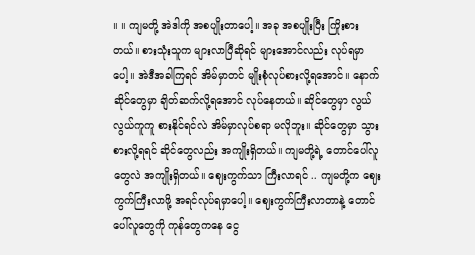။ ။ ကျမတို့ အဲဒါကို အစပျိုးတာပေါ့။ အခု အစပျိုးပြီး ကြိုးစားတယ်။ စားသုံးသူက များလာပြီဆိုရင် များအောင်လည်း လုပ်ရမှာပေါ့။ အဲဒီအခါကြရင် အိမ်မှာတင် မျိုးစုံလုပ်စားလို့ရအောင်။ နောက် ဆိုင်တွေမှာ ချိတ်ဆက်လို့ရအောင် လုပ်နေတယ်။ ဆိုင်တွေမှာ လွယ်လွယ်ကူကူ စားနိုင်ရင်လဲ အိမ်မှာလုပ်စရာ မလိုဘူး။ ဆိုင်တွေမှာ သွားစားလို့ရရင် ဆိုင်တွေလည်း အကျိုးရှိတယ်။ ကျမတို့ရဲ့ တောင်ပေါ်လူတွေလဲ အကျိုးရှိတယ်။ ဈေးကွက်သာ ကြီးလာရင် .. ကျမတို့က ဈေးကွက်ကြီးလာဖို့ အရင်လုပ်ရမှာပေါ့။ ဈေးကွက်ကြီးလာတာနဲ့ တောင်ပေါ်လူတွေကို ကုန်တွေကနေ ငွေ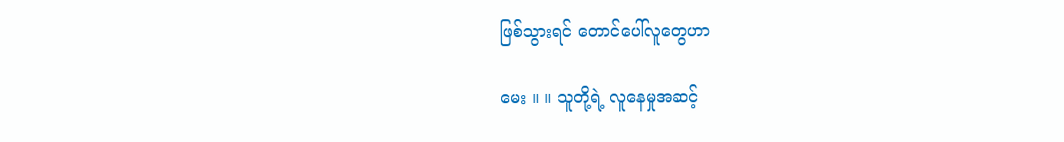ဖြစ်သွားရင် တောင်ပေါ်လူတွေဟာ

မေး ။ ။ သူတို့ရဲ့ လူနေမှုအဆင့်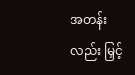အတန်းလည်း မြှင့်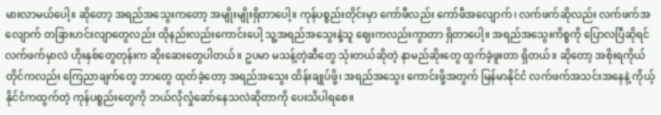မားလာမယ်ပေါ့။ ဆိုတော့ အရည်အသွေးကတော့ အမျိုးမျိုးရှိတာပေါ့။ ကုန်ပစ္စည်းတိုင်းမှာ ကော်ဖီလည်း ကော်ဖီအလျောက်၊ လက်ဖက်ဆိုလည်း လက်ဖက်အလျောက် တခြားဟင်းလျာတွေလည်း ထိုနည်းလည်းကောင်းပေါ့ သူ့အရည်အသွေးနဲ့သူ ဈေးကလည်းကွာတာ ရှိတာပေါ့။ အရည်အသွေးကိစ္စကို ပြောလပြီဆိုရင် လက်ဖက်မှာလဲ ဟိုးနှစ်တွေတုန်းက ဆိုးဆေးတွေပါတယ်။ ဥပမာ မသန့်တဲ့ဆီတွေ သုံးတယ်ဆိုတဲ့ နာမည်ဆိုးတွေ ထွက်ခဲ့ဖူးတာ ရှိတယ်။ ဆိုတော့ အစိုးရကိုယ်တိုင်ကလည်း ကြေညာချက်တွေ ဘာတွေ ထုတ်ခဲ့တော့ အရည်အသွေး ထိန်းချုပ်ဖို့၊ အရည်အသွေး ကောင်းဖို့အတွက် မြန်မာနိုင်ငံ လက်ဖက်အသင်းအနေနဲ့ ကိုယ့်နိုင်ငံကထွက်တဲ့ ကုန်ပစ္စည်းတွေကို ဘယ်လိုလှုံဆော်နေသလဲဆိုတာကို ပေးသိပါရစေ။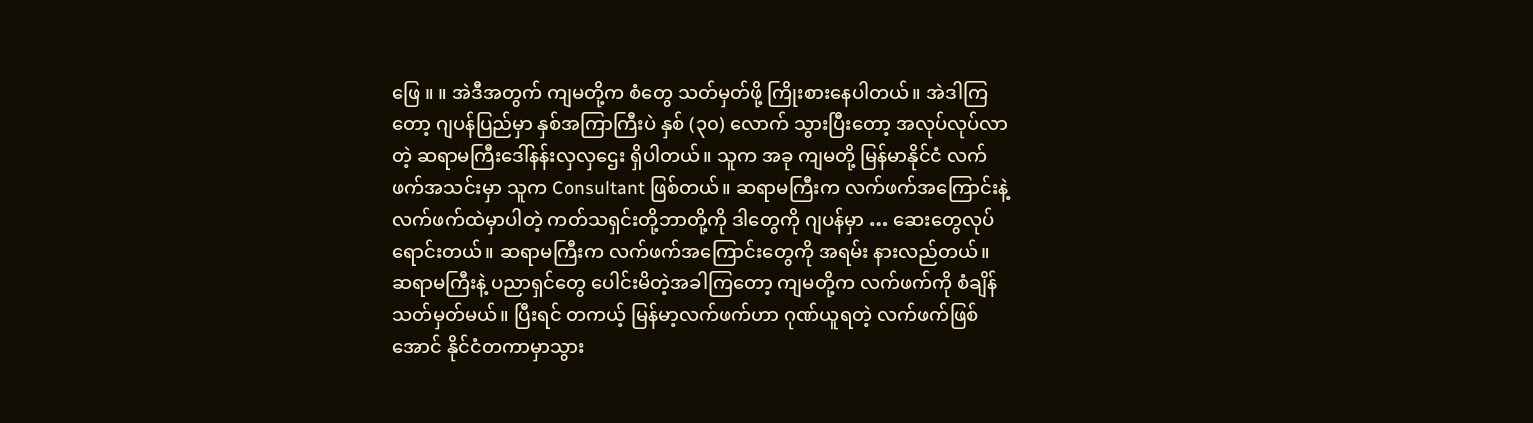ဖြေ ။ ။ အဲဒီအတွက် ကျမတို့က စံတွေ သတ်မှတ်ဖို့ ကြိုးစားနေပါတယ်။ အဲဒါကြတော့ ဂျပန်ပြည်မှာ နှစ်အကြာကြီးပဲ နှစ် (၃၀) လောက် သွားပြီးတော့ အလုပ်လုပ်လာတဲ့ ဆရာမကြီးဒေါ်နန်းလှလှဌေး ရှိပါတယ်။ သူက အခု ကျမတို့ မြန်မာနိုင်ငံ လက်ဖက်အသင်းမှာ သူက Consultant ဖြစ်တယ်။ ဆရာမကြီးက လက်ဖက်အကြောင်းနဲ့ လက်ဖက်ထဲမှာပါတဲ့ ကတ်သရှင်းတို့ဘာတို့ကို ဒါတွေကို ဂျပန်မှာ … ဆေးတွေလုပ်ရောင်းတယ်။ ဆရာမကြီးက လက်ဖက်အကြောင်းတွေကို အရမ်း နားလည်တယ်။ ဆရာမကြီးနဲ့ ပညာရှင်တွေ ပေါင်းမိတဲ့အခါကြတော့ ကျမတို့က လက်ဖက်ကို စံချိန်သတ်မှတ်မယ်။ ပြီးရင် တကယ့် မြန်မာ့လက်ဖက်ဟာ ဂုဏ်ယူရတဲ့ လက်ဖက်ဖြစ်အောင် နိုင်ငံတကာမှာသွား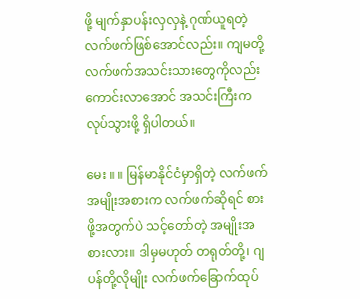ဖို့ မျက်နှာပန်းလှလှနဲ့ ဂုဏ်ယူရတဲ့ လက်ဖက်ဖြစ်အောင်လည်း။ ကျမတို့ လက်ဖက်အသင်းသားတွေကိုလည်း ကောင်းလာအောင် အသင်းကြီးက လုပ်သွားဖို့ ရှိပါတယ်။

မေး ။ ။ မြန်မာနိုင်ငံမှာရှိတဲ့ လက်ဖက်အမျိုးအစားက လက်ဖက်ဆိုရင် စားဖို့အတွက်ပဲ သင့်တော်တဲ့ အမျိုးအစားလား။ ဒါမှမဟုတ် တရုတ်တို့၊ ဂျပန်တို့လိုမျိုး လက်ဖက်ခြောက်ထုပ်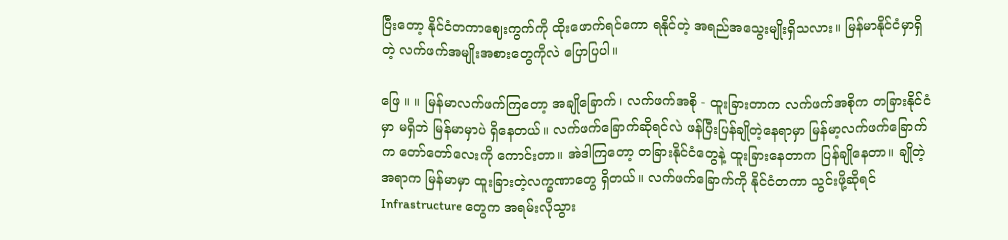ပြီးတော့ နိုင်ငံတကာဈေးကွက်ကို ထိုးဖောက်ရင်ကော ရနိုင်တဲ့ အရည်အသွေးမျိုးရှိသလား။ မြန်မာနိုင်ငံမှာရှိတဲ့ လက်ဖက်အမျိုးအစားတွေကိုလဲ ပြောပြပါ။

ဖြေ ။ ။ မြန်မာလက်ဖက်ကြတော့ အချိုခြောက်၊ လက်ဖက်အစို - ထူးခြားတာက လက်ဖက်အစိုက တခြားနိုင်ငံမှာ မရှိဘဲ မြန်မာမှာပဲ ရှိနေတယ်။ လက်ဖက်ခြောက်ဆိုရင်လဲ ဖန်ပြီးပြန်ချိုတဲ့နေရာမှာ မြန်မာ့လက်ဖက်ခြောက်က တော်တော်လေးကို ကောင်းတာ။ အဲဒါကြတော့ တခြားနိုင်ငံတွေနဲ့ ထူးခြားနေတာက ပြန်ချိုနေတာ။ ချိုတဲ့အရာက မြန်မာမှာ ထူးခြားတဲ့လက္ခဏာတွေ ရှိတယ်။ လက်ဖက်ခြောက်ကို နိုင်ငံတကာ သွင်းဖို့ဆိုရင် Infrastructure တွေက အရမ်းလိုသွား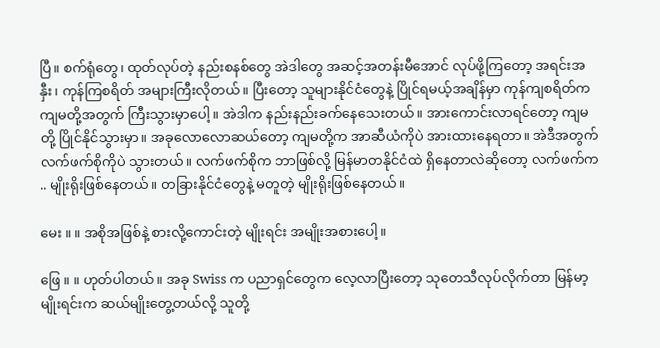ပြီ။ စက်ရုံတွေ၊ ထုတ်လုပ်တဲ့ နည်းစနစ်တွေ အဲဒါတွေ အဆင့်အတန်းမီအောင် လုပ်ဖို့ကြတော့ အရင်းအနှီး၊ ကုန်ကြစရိတ် အများကြီးလိုတယ်။ ပြီးတော့ သူများနိုင်ငံတွေနဲ့ ပြိုင်ရမယ့်အချိန်မှာ ကုန်ကျစရိတ်က ကျမတို့အတွက် ကြီးသွားမှာပေါ့။ အဲဒါက နည်းနည်းခက်နေသေးတယ်။ အားကောင်းလာရင်တော့ ကျမတို့ ပြိုင်နိုင်သွားမှာ။ အခုလောလောဆယ်တော့ ကျမတို့က အာဆီယံကိုပဲ အားထားနေရတာ။ အဲဒီအတွက် လက်ဖက်စိုကိုပဲ သွားတယ်။ လက်ဖက်စိုက ဘာဖြစ်လို့ မြန်မာတနိုင်ငံထဲ ရှိနေတာလဲဆိုတော့ လက်ဖက်က .. မျိုးရိုးဖြစ်နေတယ်။ တခြားနိုင်ငံတွေနဲ့ မတူတဲ့ မျိုးရိုးဖြစ်နေတယ်။

မေး ။ ။ အစိုအဖြစ်နဲ့ စားလို့ကောင်းတဲ့ မျိုးရင်း အမျိုးအစားပေါ့။

ဖြေ ။ ။ ဟုတ်ပါတယ်။ အခု Swiss က ပညာရှင်တွေက လေ့လာပြီးတော့ သုတေသီလုပ်လိုက်တာ မြန်မာ့မျိုးရင်းက ဆယ်မျိုးတွေ့တယ်လို့ သူတို့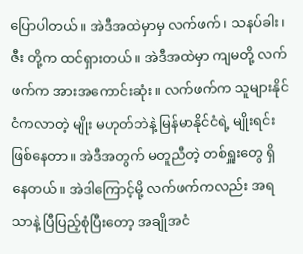ပြောပါတယ်။ အဲဒီအထဲမှာမှ လက်ဖက်၊ သနပ်ခါး၊ ဇီး တို့က ထင်ရှားတယ်။ အဲဒီအထဲမှာ ကျမတို့ လက်ဖက်က အားအကောင်းဆုံး။ လက်ဖက်က သူများနိုင်ငံကလာတဲ့ မျိုး မဟုတ်ဘဲနဲ့ မြန်မာနိုင်ငံရဲ့ မျိုးရင်း ဖြစ်နေတာ။ အဲဒီအတွက် မတူညီတဲ့ တစ်ရှူးတွေ ရှိနေတယ်။ အဲဒါကြောင့်မို့ လက်ဖက်ကလည်း အရသာနဲ့ ပြီပြည့်စုံပြီးတော့ အချိုအငံ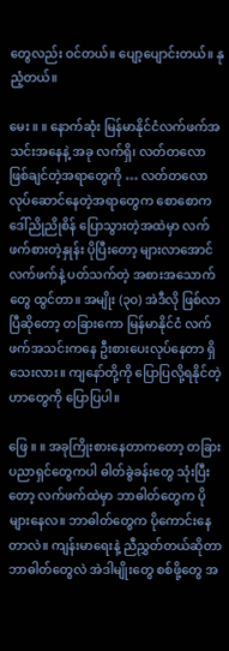တွေလည်း ဝင်တယ်။ ပျော့ပျောင်းတယ်။ နုညံ့တယ်။

မေး ။ ။ နောက်ဆုံး မြန်မာနိုင်ငံလက်ဖက်အသင်းအနေနဲ့ အခု လက်ရှိ၊ လတ်တလော ဖြစ်ချင်တဲ့အရာတွေကို … လတ်တလော လုပ်ဆောင်နေတဲ့အရာတွေက စောစောက ဒေါ်ညိုညိုစိန် ပြောသွားတဲ့အထဲမှာ လက်ဖက်စားတဲ့နှုန်း ပိုပြီးတော့ များလာအောင် လက်ဖက်နဲ့ ပတ်သက်တဲ့ အစားအသောက်တွေ ထွင်တာ။ အမျိုး (၃၀) အဲဒီလို ဖြစ်လာပြီဆိုတော့ တခြားကော မြန်မာနိုင်ငံ လက်ဖက်အသင်းကနေ ဦးစားပေးလုပ်နေတာ ရှိသေးလား။ ကျနော်တို့ကို ပြောပြလို့ရနိုင်တဲ့ဟာတွေကို ပြောပြပါ။

ဖြေ ။ ။ အခုကြိုးစားနေတာကတော့ တခြားပညာရှင်တွေကပါ ဓါတ်ခွဲခန်းတွေ သုံးပြီးတော့ လက်ဖက်ထဲမှာ ဘာဓါတ်တွေက ပိုများနေလ။ ဘာဓါတ်တွေက ပိုကောင်းနေတာလဲ။ ကျန်းမာရေးနဲ့ ညီညွှတ်တယ်ဆိုတာ ဘာဓါတ်တွေလဲ အဲဒါမျိုးတွေ စစ်ဖို့တွေ အ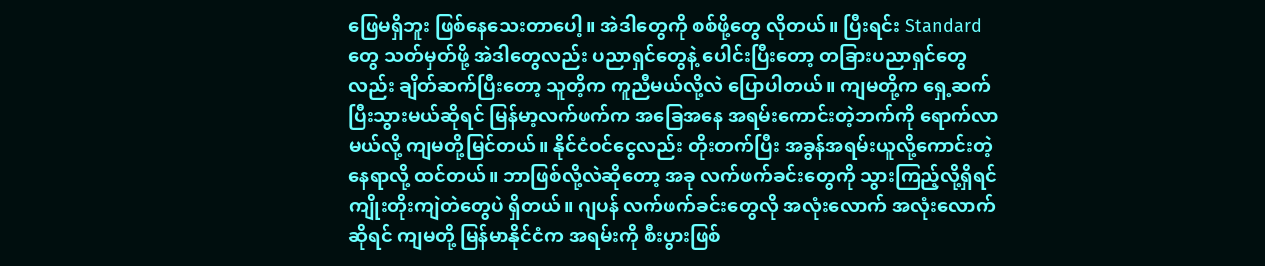ဖြေမရှိဘူး ဖြစ်နေသေးတာပေါ့။ အဲဒါတွေကို စစ်ဖို့တွေ လိုတယ်။ ပြီးရင်း Standard တွေ သတ်မှတ်ဖို့ အဲဒါတွေလည်း ပညာရှင်တွေနဲ့ ပေါင်းပြီးတော့ တခြားပညာရှင်တွေလည်း ချိတ်ဆက်ပြီးတော့ သူတိ့က ကူညီမယ်လို့လဲ ပြောပါတယ်။ ကျမတို့က ရှေ့ဆက်ပြီးသွားမယ်ဆိုရင် မြန်မာ့လက်ဖက်က အခြေအနေ အရမ်းကောင်းတဲ့ဘက်ကို ရောက်လာမယ်လို့ ကျမတို့မြင်တယ်။ နိုင်ငံဝင်ငွေလည်း တိုးတက်ပြီး အခွန်အရမ်းယူလို့ကောင်းတဲ့နေရာလို့ ထင်တယ်။ ဘာဖြစ်လို့လဲဆိုတော့ အခု လက်ဖက်ခင်းတွေကို သွားကြည့်လို့ရှိရင် ကျိုးတိုးကျဲတဲတွေပဲ ရှိတယ်။ ဂျပန် လက်ဖက်ခင်းတွေလို အလုံးလောက် အလုံးလောက်ဆိုရင် ကျမတို့ မြန်မာနိုင်ငံက အရမ်းကို စီးပွားဖြစ်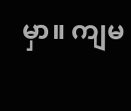မှာ။ ကျမ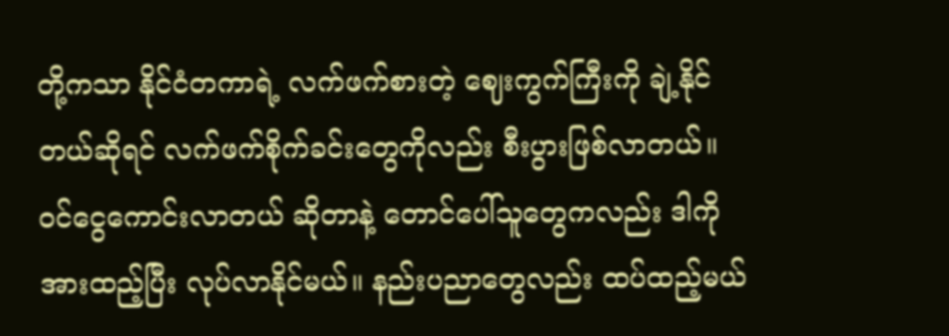တို့ကသာ နိုင်ငံတကာရဲ့ လက်ဖက်စားတဲ့ ဈေးကွက်ကြီးကို ချဲ့နိုင်တယ်ဆိုရင် လက်ဖက်စိုက်ခင်းတွေကိုလည်း စီးပွားဖြစ်လာတယ်။ ဝင်ငွေကောင်းလာတယ် ဆိုတာနဲ့ တောင်ပေါ်သူတွေကလည်း ဒါကိုအားထည့်ပြီး လုပ်လာနိုင်မယ်။ နည်းပညာတွေလည်း ထပ်ထည့်မယ်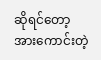ဆိုရင်တော့ အားကောင်းတဲ့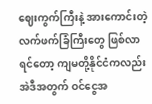ဈေးကွက်ကြီးနဲ့ အားကောင်းတဲ့ လက်ဖက်ခြံကြီးတွေ ဖြစ်လာရင်တော့ ကျမတို့နိုင်ငံကလည်း အဲဒီအတွက် ဝင်ငွေအ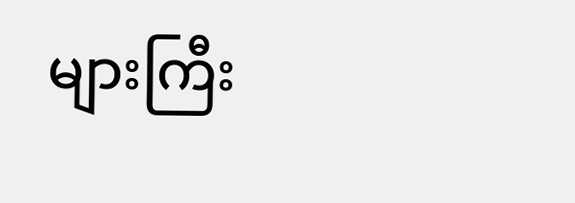များကြီး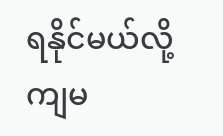ရနိုင်မယ်လို့ ကျမ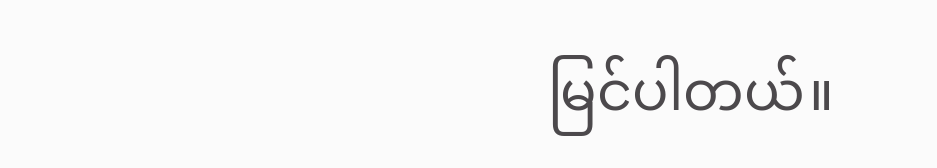မြင်ပါတယ်။